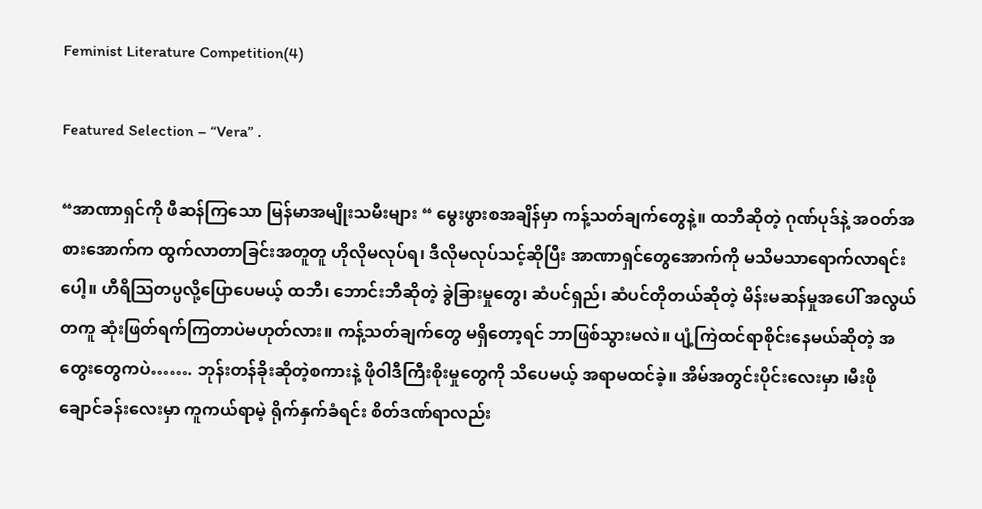Feminist Literature Competition(4)

Featured Selection – “Vera” .

“အာဏာရှင်ကို ဖီဆန်ကြသော မြန်မာအမျိုးသမီးများ “ မွေးဖွားစအချိန်မှာ ကန့်သတ်ချက်တွေနဲ့။ ထဘီဆိုတဲ့ ဂုဏ်ပုဒ်နဲ့ အဝတ်အစားအောက်က ထွက်လာတာခြင်းအတူတူ ဟိုလိုမလုပ်ရ၊ ဒီလိုမလုပ်သင့်ဆိုပြီး အာဏာရှင်တွေအောက်ကို မသိမသာရောက်လာရင်းပေါ့။ ဟီရိသြတပ္ပလို့ပြောပေမယ့် ထဘီ၊ ဘောင်းဘီဆိုတဲ့ ခွဲခြားမှုတွေ၊ ဆံပင်ရှည်၊ ဆံပင်တိုတယ်ဆိုတဲ့ မိန်းမဆန်မှုအပေါ် အလွယ်တကူ ဆုံးဖြတ်ရက်ကြတာပဲမဟုတ်လား။ ကန့်သတ်ချက်တွေ မရှိတော့ရင် ဘာဖြစ်သွားမလဲ။ ပျံ့ကြဲထင်ရာစိုင်းနေမယ်ဆိုတဲ့ အတွေးတွေကပဲ……. ဘုန်းတန်ခိုးဆိုတဲ့စကားနဲ့ ဖိုဝါဒီကြီးစိုးမှုတွေကို သိပေမယ့် အရာမထင်ခဲ့။ အိမ်အတွင်းပိုင်းလေးမှာ ၊မီးဖိုချောင်ခန်းလေးမှာ ကူကယ်ရာမဲ့ ရိုက်နှက်ခံရင်း စိတ်ဒဏ်ရာလည်း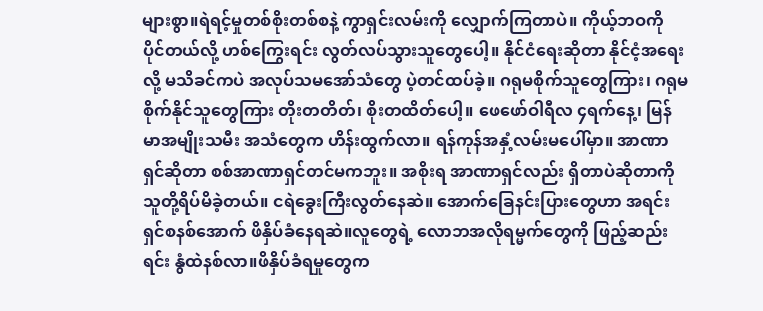များစွာ။ရဲရင့်မှုတစ်စိုးတစ်စနဲ့ ကွာရှင်းလမ်းကို လျှောက်ကြတာပဲ။ ကိုယ့်ဘဝကို ပိုင်တယ်လို့ ဟစ်ကြွေးရင်း လွတ်လပ်သွားသူတွေပေါ့။ နိုင်ငံရေးဆိုတာ နိုင်ငံ့အရေးလို့ မသိခင်ကပဲ အလုပ်သမအော်သံတွေ ပဲ့တင်ထပ်ခဲ့။ ဂရုမစိုက်သူတွေကြား၊ ဂရုမစိုက်နိုင်သူတွေကြား တိုးတတိတ်၊ စိုးတထိတ်ပေါ့။ ဖေဖော်ဝါရီလ ၄ရက်နေ့၊ မြန်မာအမျိုးသမီး အသံတွေက ဟိန်းထွက်လာ။ ရန်ကုန်အနှံ့လမ်းမပေါ်မှာ။ အာဏာရှင်ဆိုတာ စစ်အာဏာရှင်တင်မကဘူး။ အစိုးရ အာဏာရှင်လည်း ရှိတာပဲဆိုတာကို သူတို့ရိပ်မိခဲ့တယ်။ ငရဲခွေးကြီးလွတ်နေဆဲ။ အောက်ခြေနင်းပြားတွေဟာ အရင်းရှင်စနစ်အောက် ဖိနှိပ်ခံနေရဆဲ။လူတွေရဲ့ လောဘအလိုရမ္မက်တွေကို ဖြည့်ဆည်းရင်း နွံထဲနစ်လာ။ဖိနှိပ်ခံရမှုတွေက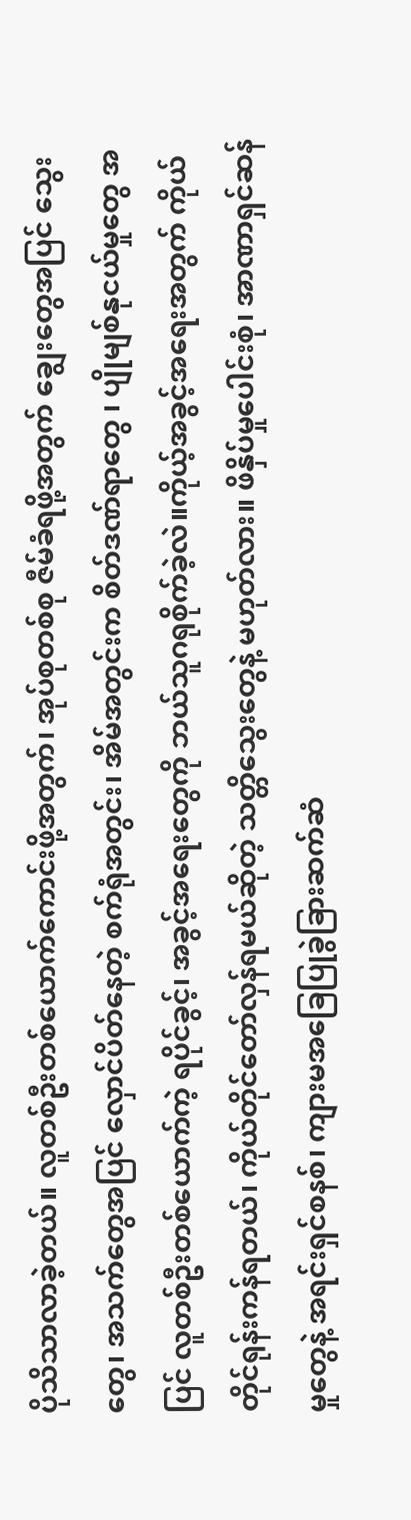ပိုသိသာလာခဲ့တယ်။ လူတစ်ဦးတစ်ယောက်ကောင်းဖို့အတွက်၊ အုပ်စုတစ်စု ဇီမ်ခံရဖို့အတွက် ချွေးတွေအပြင် သွေးတွေ၊ အသက်တွေအပြင် လှောင်ပိတ်နေတဲ့ စက်ရုံအတွင်း၊ အိမ်အတွင်းက စိတ်ဒဏ်ရာတွေ ၊ ပျိုမျစ်နုငယ်မှုတွေ အပြင် လူတစ်ဦးတစ်ယောက်ကဲ့ ရပိုင်ခွင့်၊ အခွင့်အရေးတွေကို ဘယ်သူဂရုစိုက်ခဲ့လဲ။ကိုယ့်အခွင့်အရေးအတွက် ကိုယ်တိုင်ရုန်းကန်ရတယ်၊ ကိုယ်တိုင်တော်လှန်ရမယ်ဆိုတဲ့ သတ္တိသွေးတွေနဲ့ မဟုတ်လား။ ဖိနှိပ်မှုပေါင်းစုံ၊ အာဏာရှင်ဆန်မှုတွေနဲ့ အရင်းရှင်စနစ်၊ ကျားမအ‌ခြေပြုခွဲခြားဆက်ဆံ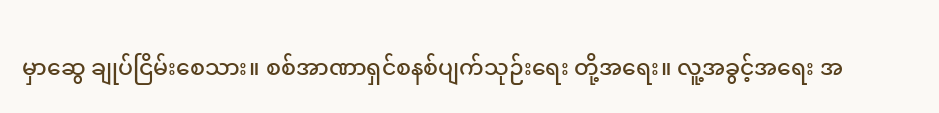မှာဆွေ ချုပ်ငြိမ်းစေသား။ စစ်အာဏာရှင်စနစ်ပျက်သုဉ်းရေး တို့အရေး။ လူ့အခွင့်အရေး အ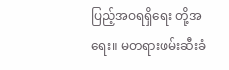ပြည့်အဝရရှိရေး တို့အရေး။ မတရားဖမ်းဆီးခံ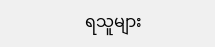ရသူများ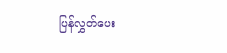ပြန်လွှတ်ပေး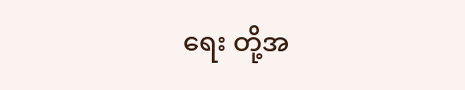ရေး တို့အ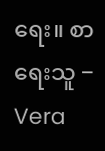ရေး။ စာရေးသူ − Vera